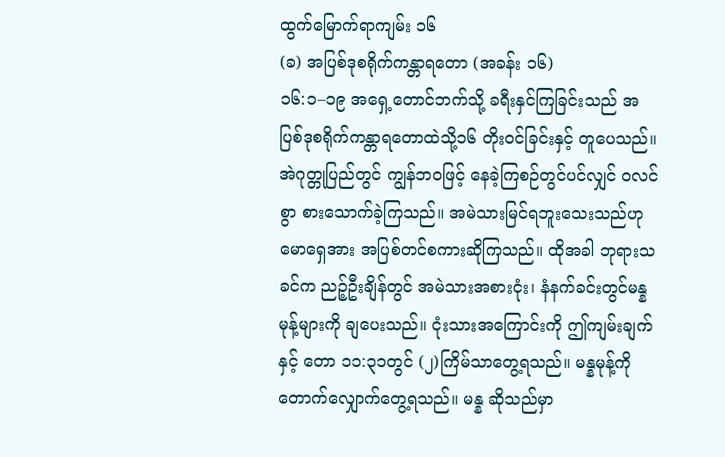ထွက်မြောက်ရာကျမ်း ၁၆
(ခ) အပြစ်ဒုစရိုက်ကန္တာရတော (အခန်း ၁၆)
၁၆:၁–၁၉ အရှေ့တောင်ဘက်သို့ ခရီးနှင်ကြခြင်းသည် အပြစ်ဒုစရိုက်ကန္တာရတောထဲသို့၁၆ တိုးဝင်ခြင်းနှင့် တူပေသည်။ အဲဂုတ္တုပြည်တွင် ကျွန်ဘဝဖြင့် နေခဲ့ကြစဉ်တွင်ပင်လျှင် ဝလင်စွာ စားသောက်ခဲ့ကြသည်။ အမဲသားမြင်ရဘူးသေးသည်ဟု မောရှေအား အပြစ်တင်စကားဆိုကြသည်။ ထိုအခါ ဘုရားသခင်က ညဉ့်ဦးချိန်တွင် အမဲသားအစားငုံး၊ နံနက်ခင်းတွင်မန္နမုန့်များကို ချပေးသည်။ ငုံးသားအကြောင်းကို ဤကျမ်းချက်နှင့် တော ၁၁:၃၁တွင် (၂)ကြိမ်သာတွေ့ရသည်။ မန္နမုန့်ကို တောက်လျှောက်တွေ့ရသည်။ မန္န ဆိုသည်မှာ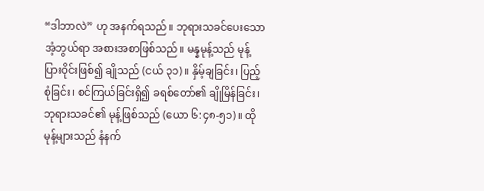“ဒါဘာလဲ” ဟု အနက်ရသည်။ ဘုရားသခင်ပေးသော အံ့ဘွယ်ရာ အစားအစာဖြစ်သည်။ မန္နမုန့်သည် မုန့်ပြားဝိုင်းဖြစ်၍ ချိုသည် (ငယ် ၃၁)။ နှိမ့်ချခြင်း၊ ပြည့်စုံခြင်း၊ စင်ကြယ်ခြင်းရှိ၍ ခရစ်တော်၏ ချိုမြိန်ခြင်း၊ ဘုရားသခင်၏ မုန့်ဖြစ်သည် (ယော ၆:၄၈-၅၁)။ ထိုမုန့်များသည် နံနက်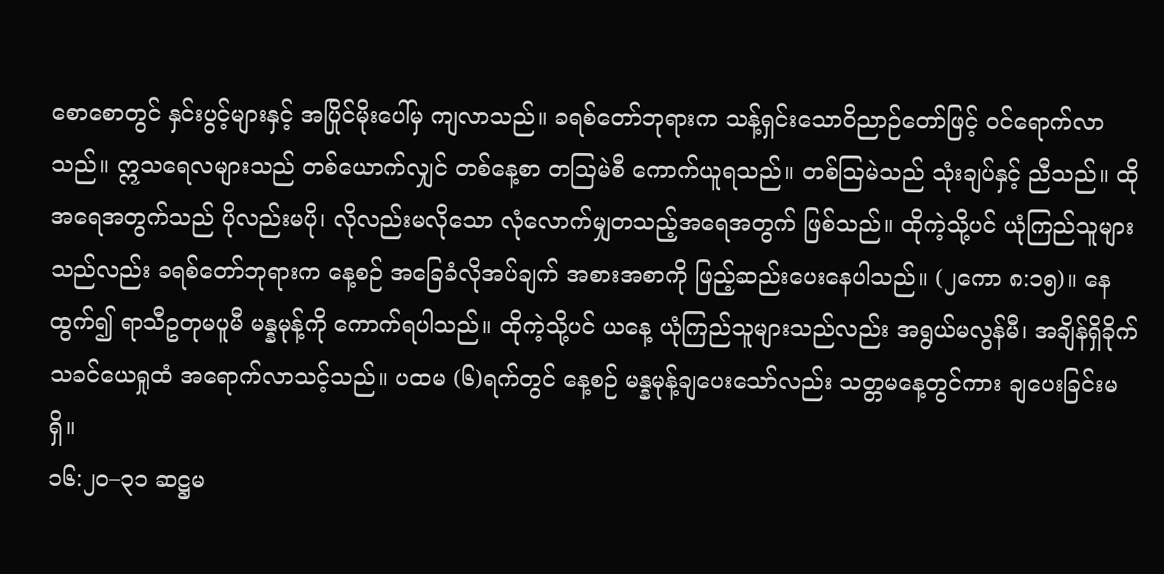စောစောတွင် နှင်းပွင့်များနှင့် အပြိုင်မိုးပေါ်မှ ကျလာသည်။ ခရစ်တော်ဘုရားက သန့်ရှင်းသောဝိညာဉ်တော်ဖြင့် ဝင်ရောက်လာသည်။ ဣသရေလများသည် တစ်ယောက်လျှင် တစ်နေ့စာ တဩမဲစီ ကောက်ယူရသည်။ တစ်ဩမဲသည် သုံးချပ်နှင့် ညီသည်။ ထိုအရေအတွက်သည် ပိုလည်းမပို၊ လိုလည်းမလိုသော လုံလောက်မျှတသည့်အရေအတွက် ဖြစ်သည်။ ထိုကဲ့သို့ပင် ယုံကြည်သူများသည်လည်း ခရစ်တော်ဘုရားက နေ့စဉ် အခြေခံလိုအပ်ချက် အစားအစာကို ဖြည့်ဆည်းပေးနေပါသည်။ (၂ကော ၈:၁၅)။ နေထွက်၍ ရာသီဥတုမပူမီ မန္နမုန့်ကို ကောက်ရပါသည်။ ထိုကဲ့သို့ပင် ယနေ့ ယုံကြည်သူများသည်လည်း အရွယ်မလွန်မီ၊ အချိန်ရှိခိုက် သခင်ယေရှုထံ အရောက်လာသင့်သည်။ ပထမ (၆)ရက်တွင် နေ့စဉ် မန္နမုန့်ချပေးသော်လည်း သတ္တမနေ့တွင်ကား ချပေးခြင်းမရှိ။
၁၆:၂၀–၃၁ ဆဋ္ဌမ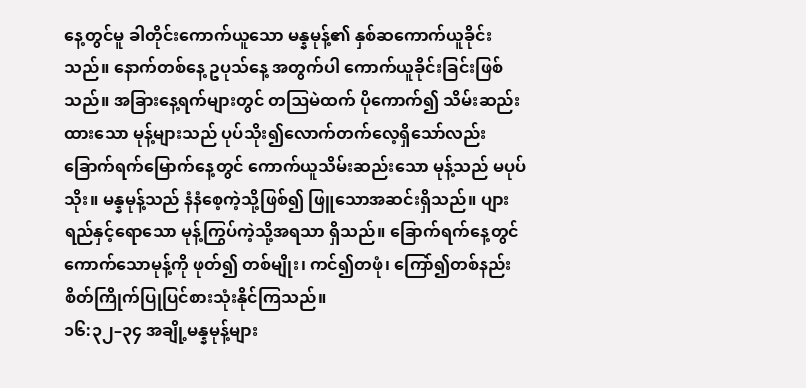နေ့တွင်မူ ခါတိုင်းကောက်ယူသော မန္နမုန့်၏ နှစ်ဆကောက်ယူခိုင်းသည်။ နောက်တစ်နေ့ ဥပုသ်နေ့ အတွက်ပါ ကောက်ယူခိုင်းခြင်းဖြစ်သည်။ အခြားနေ့ရက်များတွင် တဩမဲထက် ပိုကောက်၍ သိမ်းဆည်းထားသော မုန့်များသည် ပုပ်သိုး၍လောက်တက်လေ့ရှိသော်လည်း ခြောက်ရက်မြောက်နေ့တွင် ကောက်ယူသိမ်းဆည်းသော မုန့်သည် မပုပ်သိုး။ မန္နမုန့်သည် နံနံစေ့ကဲ့သို့ဖြစ်၍ ဖြူသောအဆင်းရှိသည်။ ပျားရည်နှင့်ရောသော မုန့်ကြွပ်ကဲ့သို့အရသာ ရှိသည်။ ခြောက်ရက်နေ့တွင် ကောက်သောမုန့်ကို ဖုတ်၍ တစ်မျိုး၊ ကင်၍တဖုံ၊ ကြော်၍တစ်နည်း စိတ်ကြိုက်ပြုပြင်စားသုံးနိုင်ကြသည်။
၁၆:၃၂–၃၄ အချို့မန္နမုန့်များ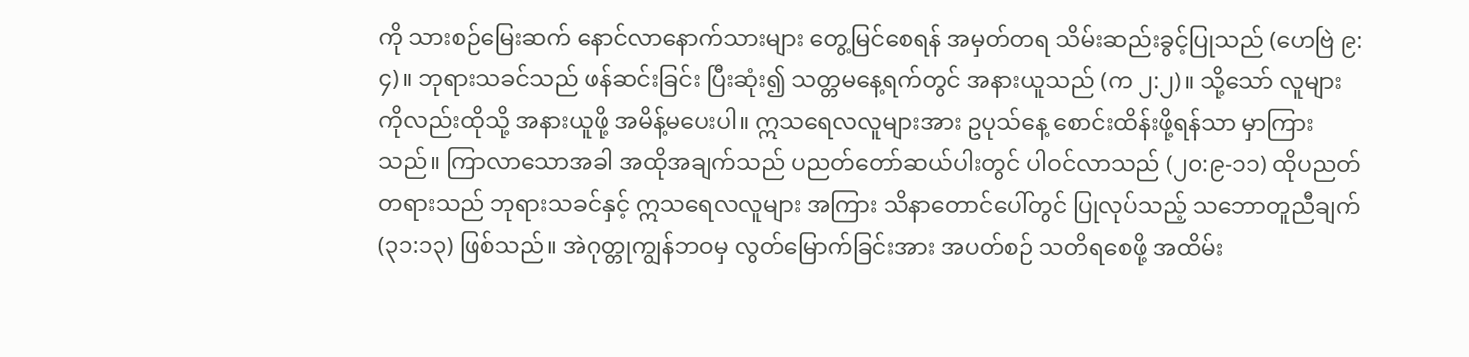ကို သားစဉ်မြေးဆက် နောင်လာနောက်သားများ တွေ့မြင်စေရန် အမှတ်တရ သိမ်းဆည်းခွင့်ပြုသည် (ဟေဗြဲ ၉:၄)။ ဘုရားသခင်သည် ဖန်ဆင်းခြင်း ပြီးဆုံး၍ သတ္တမနေ့ရက်တွင် အနားယူသည် (က ၂:၂)။ သို့သော် လူများကိုလည်းထိုသို့ အနားယူဖို့ အမိန့်မပေးပါ။ ဣသရေလလူများအား ဥပုသ်နေ့ စောင်းထိန်းဖို့ရန်သာ မှာကြားသည်။ ကြာလာသောအခါ အထိုအချက်သည် ပညတ်တော်ဆယ်ပါးတွင် ပါဝင်လာသည် (၂၀:၉-၁၁) ထိုပညတ်တရားသည် ဘုရားသခင်နှင့် ဣသရေလလူများ အကြား သိနာတောင်ပေါ်တွင် ပြုလုပ်သည့် သဘောတူညီချက် (၃၁:၁၃) ဖြစ်သည်။ အဲဂုတ္တုကျွန်ဘဝမှ လွတ်မြောက်ခြင်းအား အပတ်စဉ် သတိရစေဖို့ အထိမ်း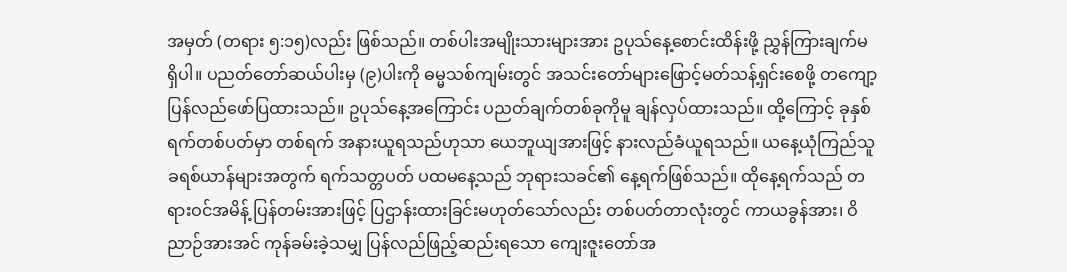အမှတ် (တရား ၅:၁၅)လည်း ဖြစ်သည်။ တစ်ပါးအမျိုးသားများအား ဥပုသ်နေ့စောင်းထိန်းဖို့ ညွှန်ကြားချက်မရှိပါ။ ပညတ်တော်ဆယ်ပါးမှ (၉)ပါးကို ဓမ္မသစ်ကျမ်းတွင် အသင်းတော်များဖြောင့်မတ်သန့်ရှင်းစေဖို့ တကျော့ပြန်လည်ဖော်ပြထားသည်။ ဥပုသ်နေ့အကြောင်း ပညတ်ချက်တစ်ခုကိုမူ ချန်လှပ်ထားသည်။ ထို့ကြောင့် ခုနှစ်ရက်တစ်ပတ်မှာ တစ်ရက် အနားယူရသည်ဟုသာ ယေဘူယျအားဖြင့် နားလည်ခံယူရသည်။ ယနေ့ယုံကြည်သူ ခရစ်ယာန်များအတွက် ရက်သတ္တပတ် ပထမနေ့သည် ဘုရားသခင်၏ နေ့ရက်ဖြစ်သည်။ ထိုနေ့ရက်သည် တရားဝင်အမိန့် ပြန်တမ်းအားဖြင့် ပြဌာန်းထားခြင်းမဟုတ်သော်လည်း တစ်ပတ်တာလုံးတွင် ကာယခွန်အား၊ ဝိညာဉ်အားအင် ကုန်ခမ်းခဲ့သမျှ ပြန်လည်ဖြည့်ဆည်းရသော ကျေးဇူးတော်အ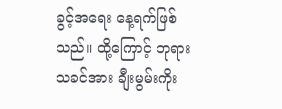ခွင့်အရေး နေ့ရက်ဖြစ်သည်။ ထို့ကြောင့် ဘုရားသခင်အား ချီးမွမ်းကိုး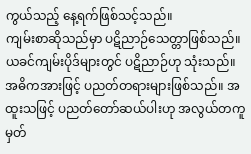ကွယ်သည့် နေ့ရက်ဖြစ်သင့်သည်။
ကျမ်းစာဆိုသည်မှာ ပဋိညာဉ်သေတ္တာဖြစ်သည်။ ယခင်ကျမ်းပိုဒ်များတွင် ပဋိညာဉ်ဟု သုံးသည်။ အဓိကအားဖြင့် ပညတ်တရားများဖြစ်သည်။ အထူးသဖြင့် ပညတ်တော်ဆယ်ပါးဟု အလွယ်တကူမှတ်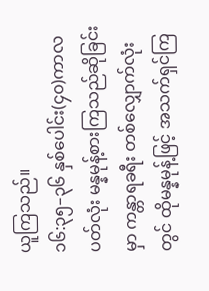ယူကြသည်။
၁၆:၃၅–၃၆ နှစ်ပေါင်း(၄၀)ကာလပတ်လုံး မန္နမုန့်စားကြသည်ဆိုခြင်းမှာ ကန္တာရခရီး တစ်လျှောက်လုံးတွင် ထိုမန္နမုန့်ဖြင့် အသက်ရှင်ကြ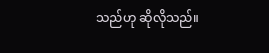သည်ဟု ဆိုလိုသည်။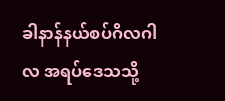ခါနာန်နယ်စပ်ဂိလဂါလ အရပ်ဒေသသို့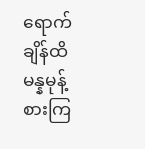ရောက်ချိန်ထိ မန္နမုန့်စားကြ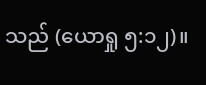သည် (ယောရှု ၅:၁၂)။